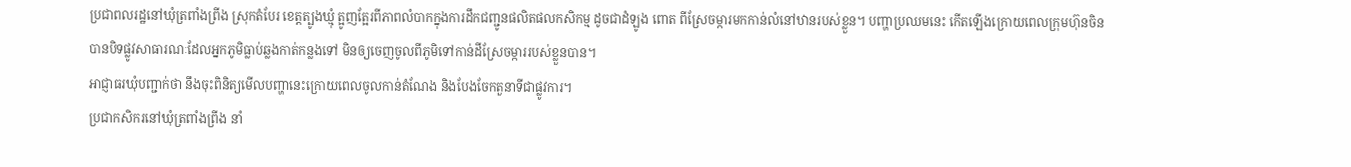ប្រជាពលរដ្ឋនៅឃុំត្រពាំងព្រីង ស្រុកតំបែរ ខេត្តត្បូងឃ្មុំ ត្អូញត្អែរពីភាពលំបាកក្នុងការដឹកជញ្ជូនផលិតផលកសិកម្ម ដូចជាដំឡូង ពោត ពីស្រែចម្ការមកកាន់លំនៅឋានរបស់ខ្លួន។ បញ្ហាប្រឈមនេះ កើតឡើងក្រោយពេលក្រុមហ៊ុនចិន បានបិទផ្លូវសាធារណៈដែលអ្នកភូមិធ្លាប់ឆ្លងកាត់កន្លងទៅ មិនឲ្យចេញចូលពីភូមិទៅកាន់ដីស្រែចម្ការរបស់ខ្លួនបាន។
អាជ្ញាធរឃុំបញ្ជាក់ថា នឹងចុះពិនិត្យមើលបញ្ហានេះក្រោយពេលចូលកាន់តំណែង និងបែងចែកតួនាទីជាផ្លូវការ។
ប្រជាកសិករនៅឃុំត្រពាំងព្រីង នាំ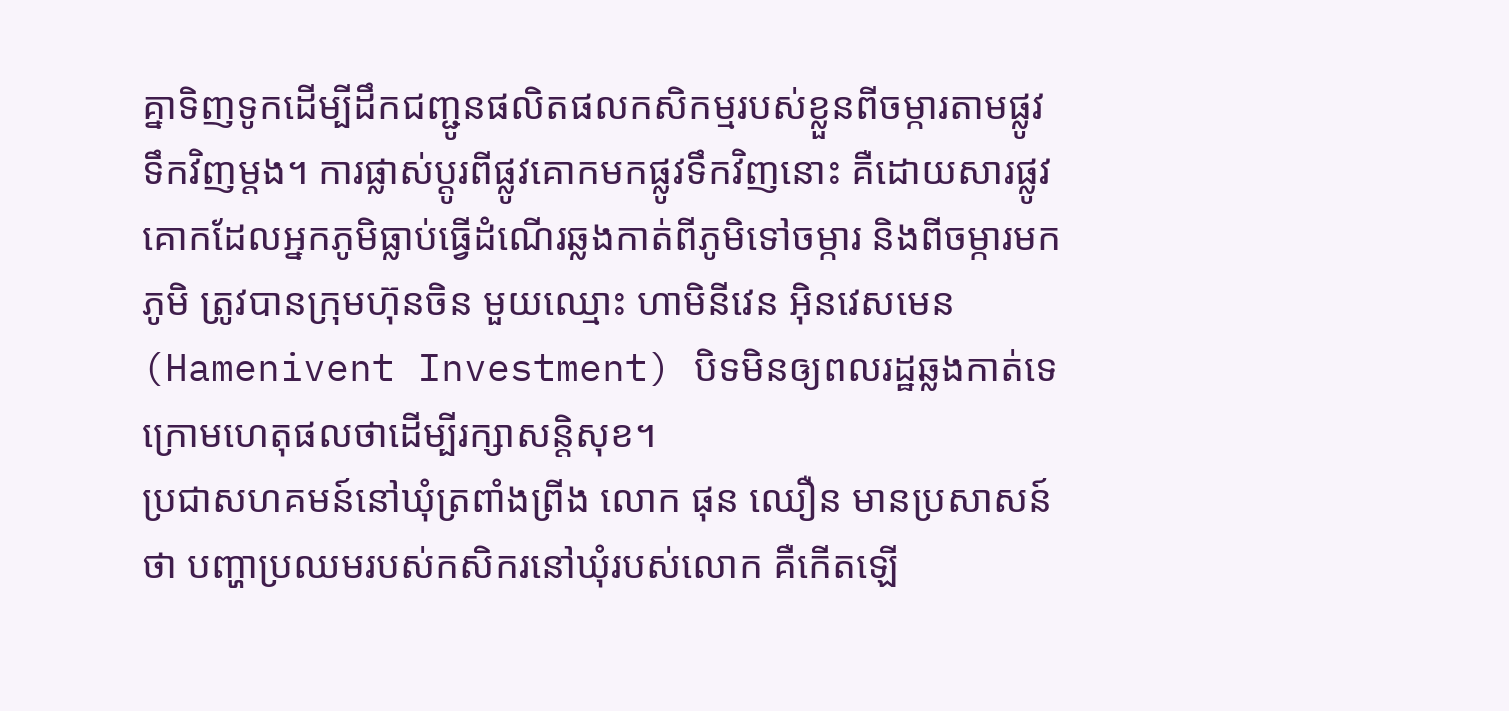គ្នាទិញទូកដើម្បីដឹកជញ្ជូនផលិតផលកសិកម្មរបស់ខ្លួនពីចម្ការតាមផ្លូវទឹកវិញម្តង។ ការផ្លាស់ប្ដូរពីផ្លូវគោកមកផ្លូវទឹកវិញនោះ គឺដោយសារផ្លូវគោកដែលអ្នកភូមិធ្លាប់ធ្វើដំណើរឆ្លងកាត់ពីភូមិទៅចម្ការ និងពីចម្ការមកភូមិ ត្រូវបានក្រុមហ៊ុនចិន មួយឈ្មោះ ហាមិនីវេន អ៊ិនវេសមេន (Hamenivent Investment) បិទមិនឲ្យពលរដ្ឋឆ្លងកាត់ទេ ក្រោមហេតុផលថាដើម្បីរក្សាសន្តិសុខ។
ប្រជាសហគមន៍នៅឃុំត្រពាំងព្រីង លោក ផុន ឈឿន មានប្រសាសន៍ថា បញ្ហាប្រឈមរបស់កសិករនៅឃុំរបស់លោក គឺកើតឡើ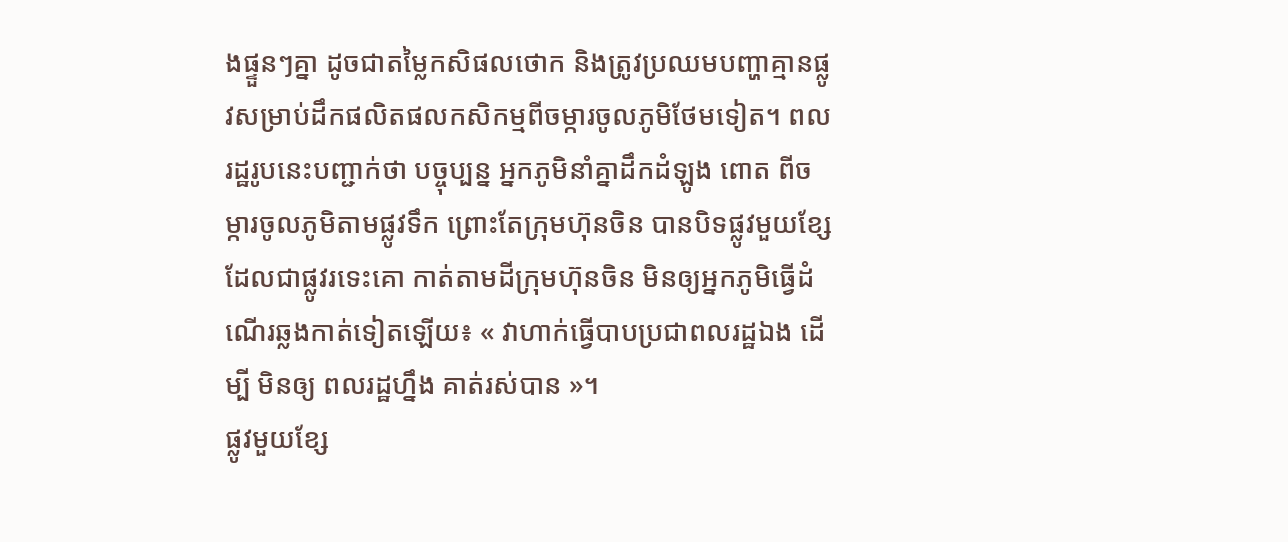ងផ្ទួនៗគ្នា ដូចជាតម្លៃកសិផលថោក និងត្រូវប្រឈមបញ្ហាគ្មានផ្លូវសម្រាប់ដឹកផលិតផលកសិកម្មពីចម្ការចូលភូមិថែមទៀត។ ពលរដ្ឋរូបនេះបញ្ជាក់ថា បច្ចុប្បន្ន អ្នកភូមិនាំគ្នាដឹកដំឡូង ពោត ពីចម្ការចូលភូមិតាមផ្លូវទឹក ព្រោះតែក្រុមហ៊ុនចិន បានបិទផ្លូវមួយខ្សែដែលជាផ្លូវរទេះគោ កាត់តាមដីក្រុមហ៊ុនចិន មិនឲ្យអ្នកភូមិធ្វើដំណើរឆ្លងកាត់ទៀតឡើយ៖ « វាហាក់ធ្វើបាបប្រជាពលរដ្ឋឯង ដើម្បី មិនឲ្យ ពលរដ្ឋហ្នឹង គាត់រស់បាន »។
ផ្លូវមួយខ្សែ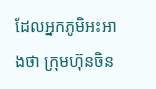ដែលអ្នកភូមិអះអាងថា ក្រុមហ៊ុនចិន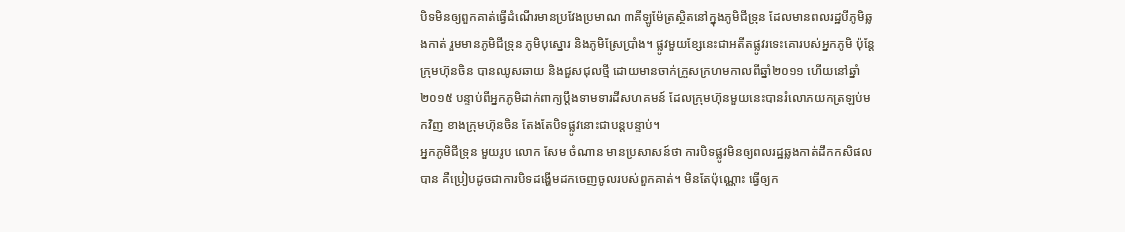បិទមិនឲ្យពួកគាត់ធ្វើដំណើរមានប្រវែងប្រមាណ ៣គីឡូម៉ែត្រស្ថិតនៅក្នុងភូមិជីទ្រុន ដែលមានពលរដ្ឋបីភូមិឆ្លងកាត់ រួមមានភូមិជីទ្រុន ភូមិបុស្នោរ និងភូមិស្រែប្រាំង។ ផ្លូវមួយខ្សែនេះជាអតីតផ្លូវរទេះគោរបស់អ្នកភូមិ ប៉ុន្តែក្រុមហ៊ុនចិន បានឈូសឆាយ និងជួសជុលថ្មី ដោយមានចាក់ក្រួសក្រហមកាលពីឆ្នាំ២០១១ ហើយនៅឆ្នាំ២០១៥ បន្ទាប់ពីអ្នកភូមិដាក់ពាក្យប្ដឹងទាមទារដីសហគមន៍ ដែលក្រុមហ៊ុនមួយនេះបានរំលោភយកត្រឡប់មកវិញ ខាងក្រុមហ៊ុនចិន តែងតែបិទផ្លូវនោះជាបន្តបន្ទាប់។
អ្នកភូមិជីទ្រុន មួយរូប លោក សែម ចំណាន មានប្រសាសន៍ថា ការបិទផ្លូវមិនឲ្យពលរដ្ឋឆ្លងកាត់ដឹកកសិផលបាន គឺប្រៀបដូចជាការបិទដង្ហើមដកចេញចូលរបស់ពួកគាត់។ មិនតែប៉ុណ្ណោះ ធ្វើឲ្យក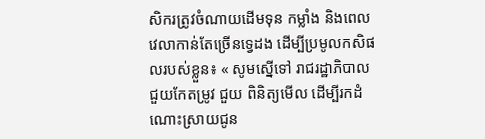សិករត្រូវចំណាយដើមទុន កម្លាំង និងពេលវេលាកាន់តែច្រើនទ្វេដង ដើម្បីប្រមូលកសិផលរបស់ខ្លួន៖ « សូមស្នើទៅ រាជរដ្ឋាភិបាល ជួយកែតម្រូវ ជួយ ពិនិត្យមើល ដើម្បីរកដំណោះស្រាយជូន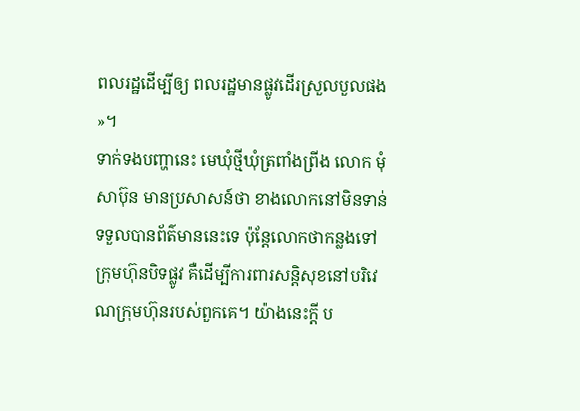ពលរដ្ឋដើម្បីឲ្យ ពលរដ្ឋមានផ្លូវដើរស្រួលបួលផង »។
ទាក់ទងបញ្ហានេះ មេឃុំថ្មីឃុំត្រពាំងព្រីង លោក មុំ សាប៊ុន មានប្រសាសន៍ថា ខាងលោកនៅមិនទាន់ទទួលបានព័ត៌មាននេះទេ ប៉ុន្តែលោកថាកន្លងទៅ ក្រុមហ៊ុនបិទផ្លូវ គឺដើម្បីការពារសន្តិសុខនៅបរិវេណក្រុមហ៊ុនរបស់ពួកគេ។ យ៉ាងនេះក្តី ប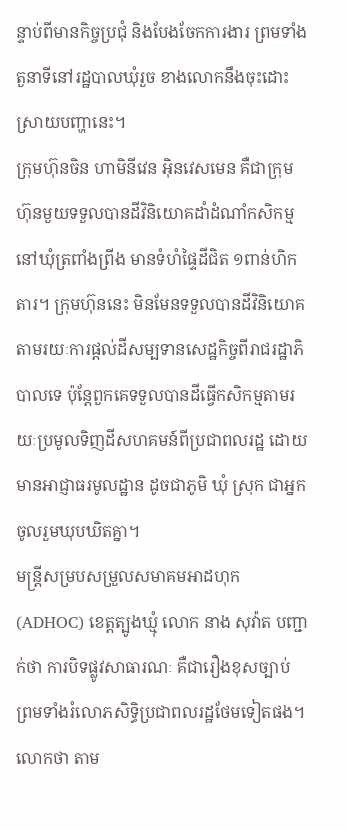ន្ទាប់ពីមានកិច្ចប្រជុំ និងបែងចែកការងារ ព្រមទាំងតួនាទីនៅរដ្ឋបាលឃុំរួច ខាងលោកនឹងចុះដោះស្រាយបញ្ហានេះ។
ក្រុមហ៊ុនចិន ហាមិនីវេន អ៊ិនវេសមេន គឺជាក្រុមហ៊ុនមួយទទួលបានដីវិនិយោគដាំដំណាំកសិកម្មនៅឃុំត្រពាំងព្រីង មានទំហំផ្ទៃដីជិត ១ពាន់ហិកតារ។ ក្រុមហ៊ុននេះ មិនមែនទទួលបានដីវិនិយោគតាមរយៈការផ្តល់ដីសម្បទានសេដ្ឋកិច្ចពីរាជរដ្ឋាភិបាលទេ ប៉ុន្តែពួកគេទទួលបានដីធ្វើកសិកម្មតាមរយៈប្រមូលទិញដីសហគមន៍ពីប្រជាពលរដ្ឋ ដោយមានអាជ្ញាធរមូលដ្ឋាន ដូចជាភូមិ ឃុំ ស្រុក ជាអ្នកចូលរួមឃុបឃិតគ្នា។
មន្ត្រីសម្របសម្រួលសមាគមអាដហុក (ADHOC) ខេត្តត្បូងឃ្មុំ លោក នាង សុវ៉ាត បញ្ជាក់ថា ការបិទផ្លូវសាធារណៈ គឺជារឿងខុសច្បាប់ ព្រមទាំងរំលោភសិទ្ធិប្រជាពលរដ្ឋថែមទៀតផង។ លោកថា តាម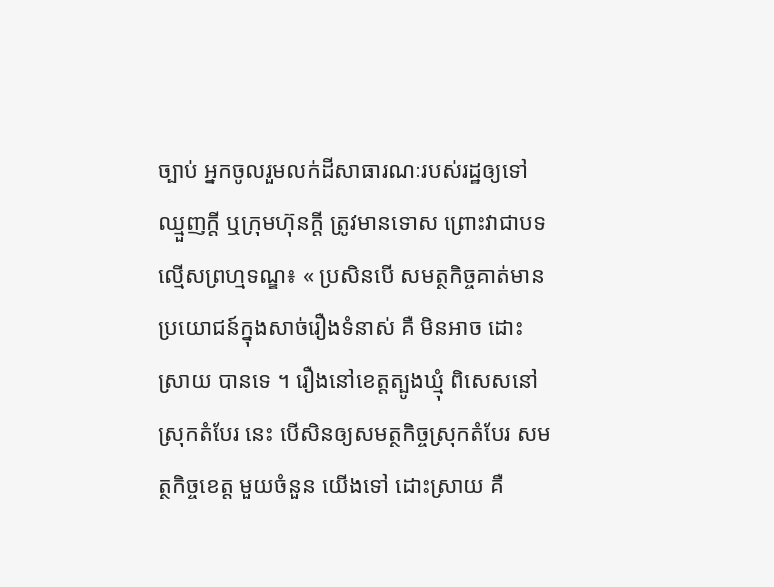ច្បាប់ អ្នកចូលរួមលក់ដីសាធារណៈរបស់រដ្ឋឲ្យទៅឈ្មួញក្តី ឬក្រុមហ៊ុនក្តី ត្រូវមានទោស ព្រោះវាជាបទល្មើសព្រហ្មទណ្ឌ៖ « ប្រសិនបើ សមត្ថកិច្ចគាត់មានប្រយោជន៍ក្នុងសាច់រឿងទំនាស់ គឺ មិនអាច ដោះស្រាយ បានទេ ។ រឿងនៅខេត្តត្បូងឃ្មុំ ពិសេសនៅស្រុកតំបែរ នេះ បើសិនឲ្យសមត្ថកិច្ចស្រុកតំបែរ សមត្ថកិច្ចខេត្ត មួយចំនួន យើងទៅ ដោះស្រាយ គឺ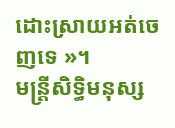ដោះស្រាយអត់ចេញទេ »។
មន្ត្រីសិទ្ធិមនុស្ស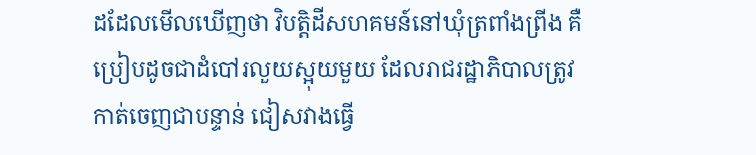ដដែលមើលឃើញថា វិបត្តិដីសហគមន៍នៅឃុំត្រពាំងព្រីង គឺប្រៀបដូចជាដំបៅរលួយស្អុយមួយ ដែលរាជរដ្ឋាភិបាលត្រូវកាត់ចេញជាបន្ទាន់ ជៀសវាងធ្វើ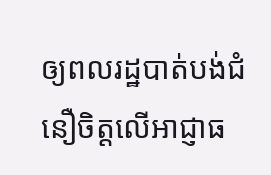ឲ្យពលរដ្ឋបាត់បង់ជំនឿចិត្តលើអាជ្ញាធ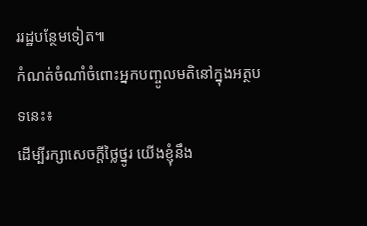ររដ្ឋបន្ថែមទៀត៕
កំណត់ចំណាំចំពោះអ្នកបញ្ចូលមតិនៅក្នុងអត្ថបទនេះ៖
ដើម្បីរក្សាសេចក្ដីថ្លៃថ្នូរ យើងខ្ញុំនឹង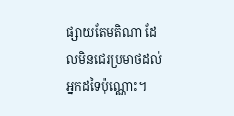ផ្សាយតែមតិណា ដែលមិនជេរប្រមាថដល់អ្នកដទៃប៉ុណ្ណោះ។